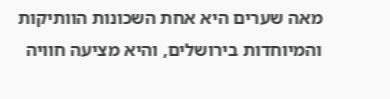מאה שערים היא אחת השכונות הוותיקות והמיוחדות בירושלים, והיא מציעה חוויה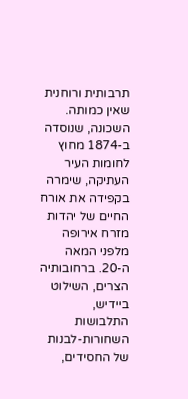תרבותית ורוחנית שאין כמותה. השכונה, שנוסדה ב-1874 מחוץ לחומות העיר העתיקה, שימרה בקפידה את אורח החיים של יהדות מזרח אירופה מלפני המאה ה-20. ברחובותיה הצרים, השילוט ביידיש, התלבושות השחורות-לבנות של החסידים,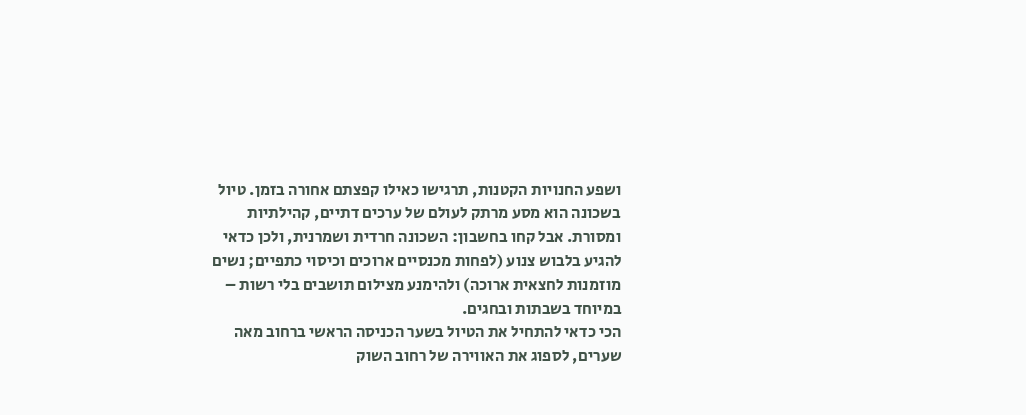ושפע החנויות הקטנות, תרגישו כאילו קפצתם אחורה בזמן. טיול בשכונה הוא מסע מרתק לעולם של ערכים דתיים, קהילתיות ומסורת. אבל קחו בחשבון: השכונה חרדית ושמרנית, ולכן כדאי להגיע בלבוש צנוע (לפחות מכנסיים ארוכים וכיסוי כתפיים; נשים מוזמנות לחצאית ארוכה) ולהימנע מצילום תושבים בלי רשות – במיוחד בשבתות ובחגים.
הכי כדאי להתחיל את הטיול בשער הכניסה הראשי ברחוב מאה שערים, לספוג את האווירה של רחוב השוק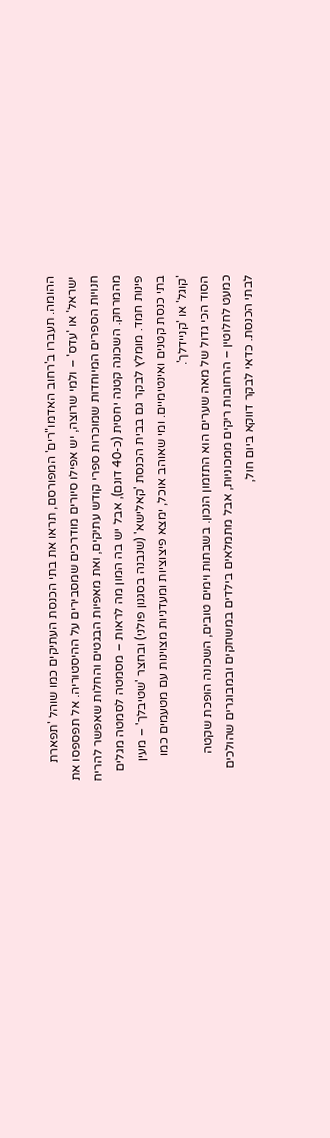ההומה. תעברו ב'רחוב האדמו"רים' המפורסם, תראו את בתי הכנסת העתיקים כמו שוהל 'תפארת ישראל' או 'עדס' – ולמי שרוצה, יש אפילו סיורים מודרכים שמסבירים על ההיסטוריה. אל תפספסו את חנויות הספרים המיוחדות שמוכרות ספרי קודש עתיקים, ואת מאפיות הבגטים והחלות שאפשר להריח מהמרחק. השכונה קטנה יחסית (כ-40 דונם), אבל יש בה המון מה לראות – מסמטה לסמטה מגלים פינות חמד. מומלץ לבקר גם בבית הכנסת 'קאלישא' (שנבנה בסגנון פולני) ובחצר 'שטיבלך' – מעין בתי כנסת קטנים ואינטימיים. ומי שאוהב אוכל, ימצא פיצוציות ומעדניות מצוינות עם מטעמים כמו 'קוגל' או 'קניידלך'.
הסוד הכי גדול של מאה שערים הוא התזמון הנכון. בשבתות וימים טובים, השכונה הופכת שקטה כמעט לחלוטין – הרחובות ריקים ממכוניות, אבל מתמלאים בילדים במשחקים ובמבוגרים שהולכים לבתי הכנסת. כדאי לבקר דווקא ביום חול,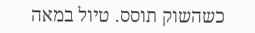כשהשוק תוסס. טיול במאה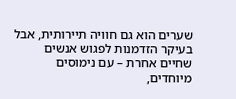שערים הוא גם חוויה תיירותית, אבל בעיקר הזדמנות לפגוש אנשים שחיים אחרת – עם נימוסים מיוחדים,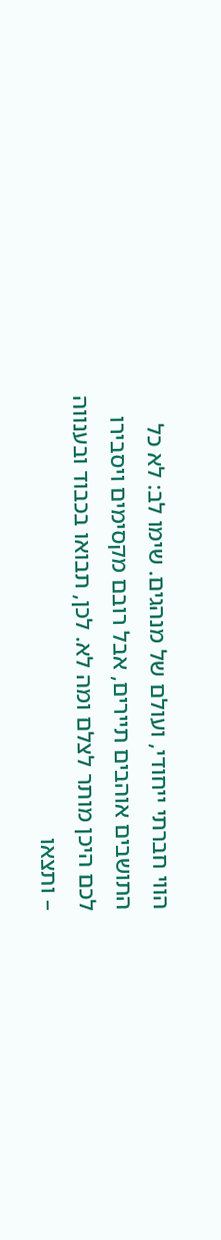הווי חברתי ייחודי, ועולם של מנהגים. שימו לב: לא כל התושבים אוהבים תיירים, אבל רובם מקסימים ויסבירו לכם היכן מותר לצלם ומה לא. לכן, תבואו בכבוד ובענווה – ותצאו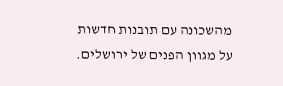מהשכונה עם תובנות חדשות על מגוון הפנים של ירושלים.